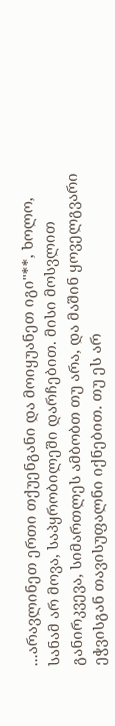...არავლინეთ ერთი თქუენგანი და მოიყუანეთ იგი"**, ხოლო, სანამ არ მოვა, საპყრობილეში დარჩებით. მისი მოსვლით განირკვევა, სიმართლეს ამბობთ თუ არა, და მაშინ ყოველგვარი ეჭვისგან თავისუფალნი იქნებით. თუ ეს არ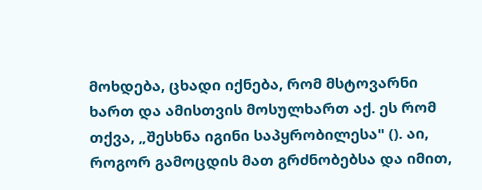მოხდება, ცხადი იქნება, რომ მსტოვარნი ხართ და ამისთვის მოსულხართ აქ. ეს რომ თქვა, „შესხნა იგინი საპყრობილესა" (). აი, როგორ გამოცდის მათ გრძნობებსა და იმით,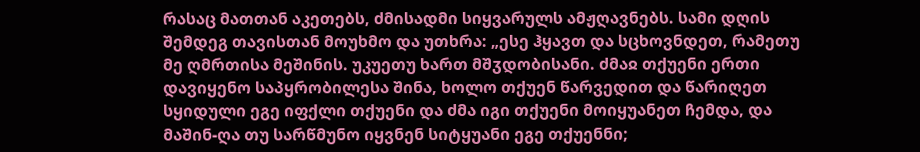რასაც მათთან აკეთებს, ძმისადმი სიყვარულს ამჟღავნებს. სამი დღის შემდეგ თავისთან მოუხმო და უთხრა: „ესე ჰყავთ და სცხოვნდეთ, რამეთუ მე ღმრთისა მეშინის. უკუეთუ ხართ მშჳდობისანი. ძმაჲ თქუენი ერთი დავიყენო საპყრობილესა შინა, ხოლო თქუენ წარვედით და წარიღეთ სყიდული ეგე იფქლი თქუენი და ძმა იგი თქუენი მოიყუანეთ ჩემდა, და მაშინ-ღა თუ სარწმუნო იყვნენ სიტყუანი ეგე თქუენნი;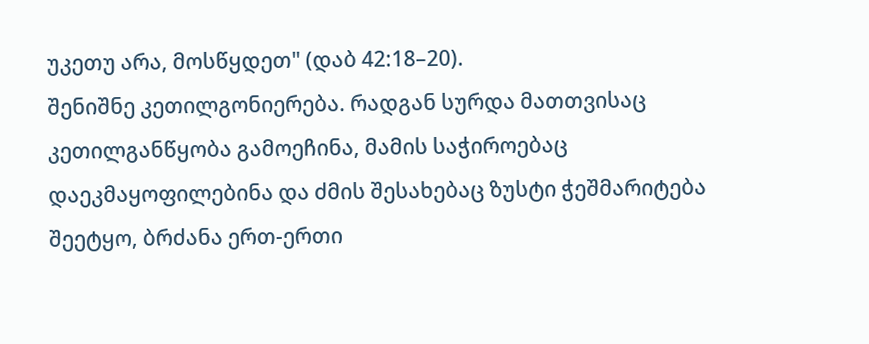უკეთუ არა, მოსწყდეთ" (დაბ 42:18–20).
შენიშნე კეთილგონიერება. რადგან სურდა მათთვისაც კეთილგანწყობა გამოეჩინა, მამის საჭიროებაც დაეკმაყოფილებინა და ძმის შესახებაც ზუსტი ჭეშმარიტება შეეტყო, ბრძანა ერთ-ერთი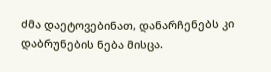ძმა დაეტოვებინათ, დანარჩენებს კი დაბრუნების ნება მისცა.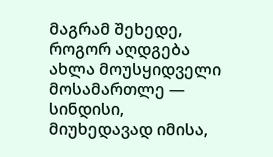მაგრამ შეხედე, როგორ აღდგება ახლა მოუსყიდველი მოსამართლე — სინდისი, მიუხედავად იმისა,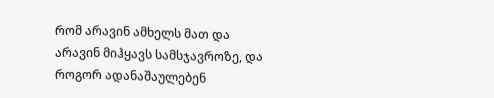რომ არავინ ამხელს მათ და არავინ მიჰყავს სამსჯავროზე, და როგორ ადანაშაულებენ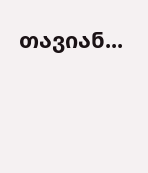თავიან...